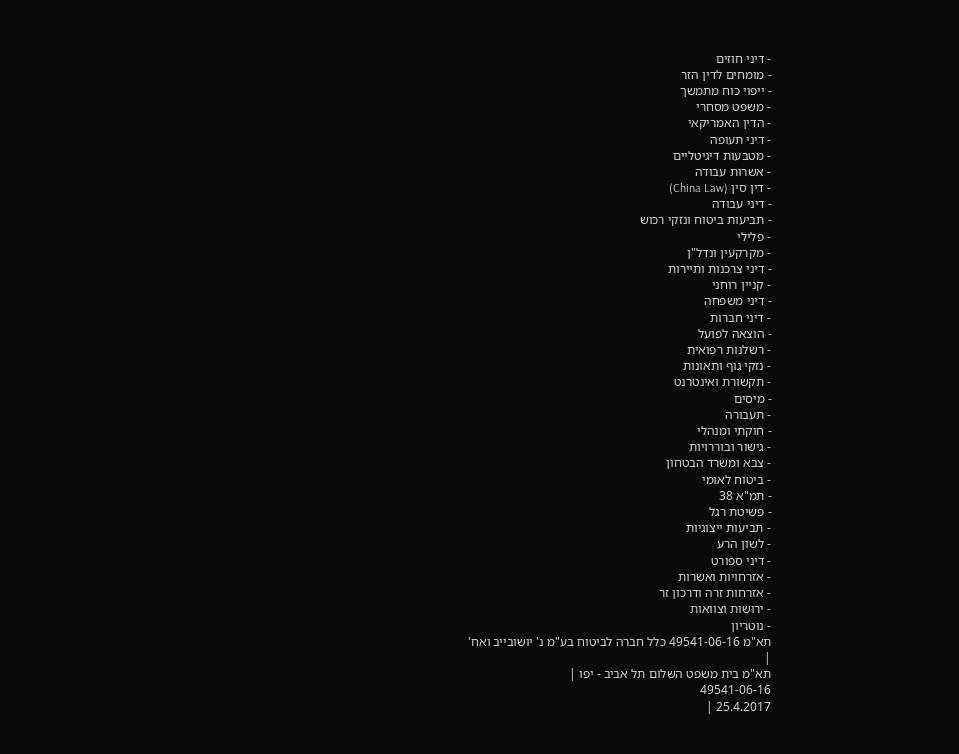- דיני חוזים
- מומחים לדין הזר
- ייפוי כוח מתמשך
- משפט מסחרי
- הדין האמריקאי
- דיני תעופה
- מטבעות דיגיטליים
- אשרות עבודה
- דין סין (China Law)
- דיני עבודה
- תביעות ביטוח ונזקי רכוש
- פלילי
- מקרקעין ונדל"ן
- דיני צרכנות ותיירות
- קניין רוחני
- דיני משפחה
- דיני חברות
- הוצאה לפועל
- רשלנות רפואית
- נזקי גוף ותאונות
- תקשורת ואינטרנט
- מיסים
- תעבורה
- חוקתי ומנהלי
- גישור ובוררויות
- צבא ומשרד הבטחון
- ביטוח לאומי
- תמ"א 38
- פשיטת רגל
- תביעות ייצוגיות
- לשון הרע
- דיני ספורט
- אזרחויות ואשרות
- אזרחות זרה ודרכון זר
- ירושות וצוואות
- נוטריון
תא"מ 49541-06-16 כלל חברה לביטוח בע"מ נ' יושובייב ואח'
|
תא"מ בית משפט השלום תל אביב - יפו |
49541-06-16
25.4.2017 |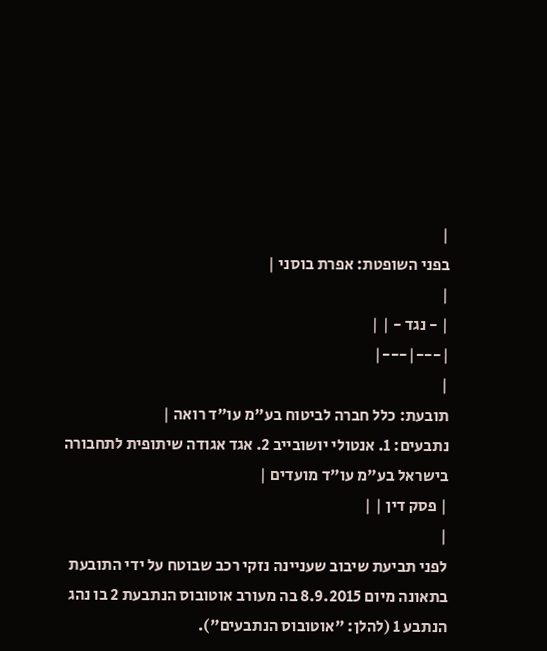|
בפני השופטת: אפרת בוסני |
|
| - נגד - | |
|---|---|
|
תובעת: כלל חברה לביטוח בע"מ עו"ד רואה |
נתבעים: 1. אנטולי יושובייב 2. אגד אגודה שיתופית לתחבורה בישראל בע"מ עו"ד מועדים |
| פסק דין | |
|
לפני תביעת שיבוב שעניינה נזקי רכב שבוטח על ידי התובעת בתאונה מיום 8.9.2015 בה מעורב אוטובוס הנתבעת 2 בו נהג הנתבע 1 (להלן: "אוטובוס הנתבעים").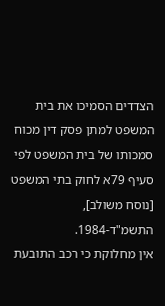הצדדים הסמיכו את בית המשפט למתן פסק דין מכוח סמכותו של בית המשפט לפי סעיף 79א לחוק בתי המשפט [נוסח משולב], התשמ"ד-1984.
אין מחלוקת כי רכב התובעת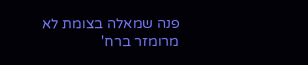פנה שמאלה בצומת לא מרומזר ברח'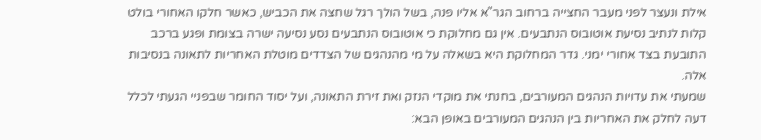אילת ונעצר לפני מעבר החצייה ברחוב הגר"א אליו פנה, בשל הולך רגל שחצה את הכביש, כאשר חלקו האחורי בולט קלות לנתיב נסיעת אוטובוס הנתבעים. אין גם מחלוקת כי אוטובוס הנתבעים נסע נסיעה ישרה בצומת ופגע ברכב התובעת בצד אחורי ימני. גדר המחלוקת היא בשאלה על מי מהנהגים של הצדדים מוטלת האחריות לתאונה בנסיבות אלה.
שמעתי את עדויות הנהגים המעורבים, בחנתי את מוקדי הנזק ואת זירת התאונה, ועל יסוד החומר שבפניי הגעתי לכלל דעה לחלק את האחריות בין הנהגים המעורבים באופן הבא: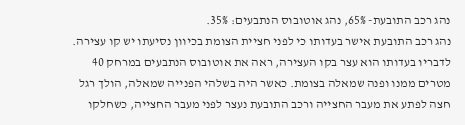נהג רכב התובעת- 65%, נהג אוטובוס הנתבעים: 35%.
נהג רכב התובעת אישר בעדותו כי לפני חציית הצומת בכיוון נסיעתו יש קו עצירה. לדבריו בעדותו הוא עצר בקו העצירה, ראה את אוטובוס הנתבעים במרחק 40 מטרים ממנו ופנה שמאלה בצומת. כאשר היה בשלהי הפנייה שמאלה, הולך רגל חצה לפתע את מעבר החצייה ורכב התובעת נעצר לפני מעבר החצייה, כשחלקו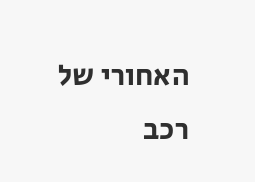האחורי של רכב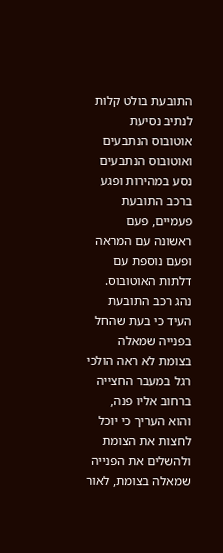התובעת בולט קלות לנתיב נסיעת אוטובוס הנתבעים ואוטובוס הנתבעים נסע במהירות ופגע ברכב התובעת פעמיים, פעם ראשונה עם המראה ופעם נוספת עם דלתות האוטובוס. נהג רכב התובעת העיד כי בעת שהחל בפנייה שמאלה בצומת לא ראה הולכי רגל במעבר החצייה ברחוב אליו פנה, והוא העריך כי יוכל לחצות את הצומת ולהשלים את הפנייה שמאלה בצומת, לאור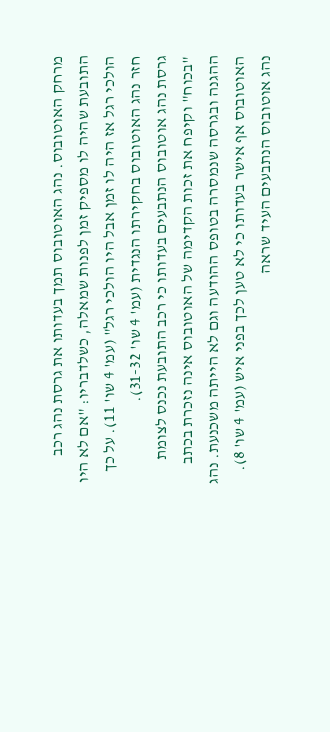מרחק האוטובוס. נהג האוטובוס תמך בעדותו את גרסת נהג רכב התובעת שהיה לו מספיק זמן לפנות שמאלה, כשלדבריו: "אם לא היו הולכי רגל אז היה לו זמן אבל היו הולכי רגל" (עמ' 4 שו' 11). על כך חזר נהג האוטובוס בחקירתו הנגדית (עמ' 4 שו' 31-32).
גרסת נהג אוטובוס הנתבעים בעדותו כי רכב התובעת נכנס לצומת "בכוח" וקיפח את זכות הקדימה של האוטובוס אינה נזכרת בכתב ההגנה ובגרסה שנמסרה בטופס ההודעה וגם לא הייתה משכנעת. נהג האוטובוס אף אישר בעדותו כי לא טען לכך בפני איש (עמ' 4 שו' 8). נהג אוטובוס הנתבעים העיד שראה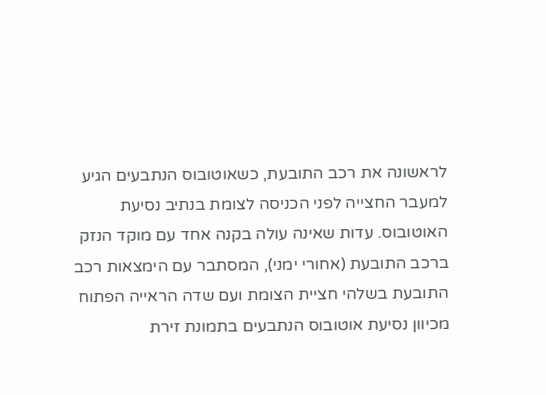לראשונה את רכב התובעת, כשאוטובוס הנתבעים הגיע למעבר החצייה לפני הכניסה לצומת בנתיב נסיעת האוטובוס. עדות שאינה עולה בקנה אחד עם מוקד הנזק ברכב התובעת (אחורי ימני), המסתבר עם הימצאות רכב התובעת בשלהי חציית הצומת ועם שדה הראייה הפתוח מכיוון נסיעת אוטובוס הנתבעים בתמונת זירת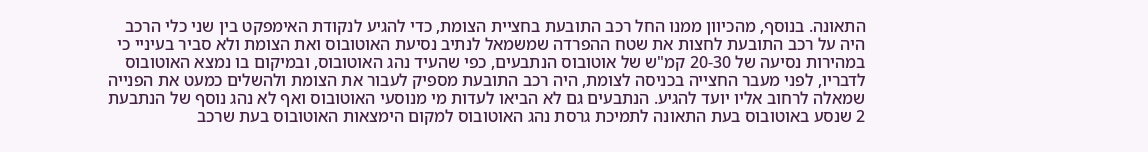התאונה. בנוסף, מהכיוון ממנו החל רכב התובעת בחציית הצומת, כדי להגיע לנקודת האימפקט בין שני כלי הרכב היה על רכב התובעת לחצות את שטח ההפרדה שמשמאל לנתיב נסיעת האוטובוס ואת הצומת ולא סביר בעיניי כי במהירות נסיעה של 20-30 קמ"ש של אוטובוס הנתבעים, כפי שהעיד נהג האוטובוס, ובמיקום בו נמצא האוטובוס לדבריו, לפני מעבר החצייה בכניסה לצומת, היה רכב התובעת מספיק לעבור את הצומת ולהשלים כמעט את הפנייה שמאלה לרחוב אליו יועד להגיע. הנתבעים גם לא הביאו לעדות מי מנוסעי האוטובוס ואף לא נהג נוסף של הנתבעת 2 שנסע באוטובוס בעת התאונה לתמיכת גרסת נהג האוטובוס למקום הימצאות האוטובוס בעת שרכב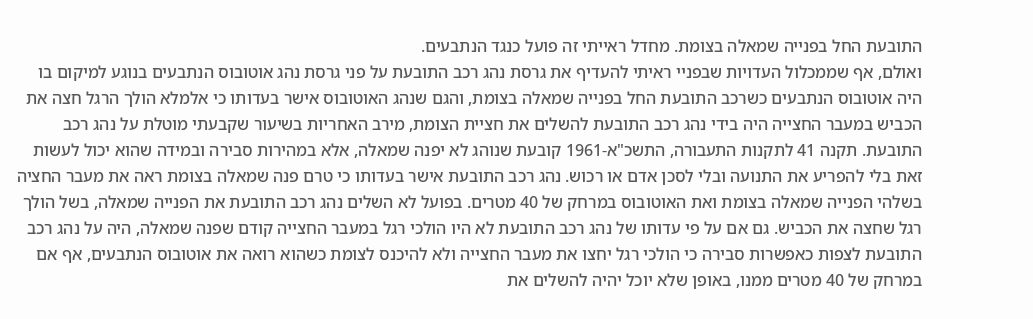התובעת החל בפנייה שמאלה בצומת. מחדל ראייתי זה פועל כנגד הנתבעים.
ואולם, אף שממכלול העדויות שבפניי ראיתי להעדיף את גרסת נהג רכב התובעת על פני גרסת נהג אוטובוס הנתבעים בנוגע למיקום בו היה אוטובוס הנתבעים כשרכב התובעת החל בפנייה שמאלה בצומת, והגם שנהג האוטובוס אישר בעדותו כי אלמלא הולך הרגל חצה את הכביש במעבר החצייה היה בידי נהג רכב התובעת להשלים את חציית הצומת, מירב האחריות בשיעור שקבעתי מוטלת על נהג רכב התובעת. תקנה 41 לתקנות התעבורה, התשכ"א-1961 קובעת שנוהג לא יפנה שמאלה, אלא במהירות סבירה ובמידה שהוא יכול לעשות זאת בלי להפריע את התנועה ובלי לסכן אדם או רכוש. נהג רכב התובעת אישר בעדותו כי טרם פנה שמאלה בצומת ראה את מעבר החציה בשלהי הפנייה שמאלה בצומת ואת האוטובוס במרחק של 40 מטרים. בפועל לא השלים נהג רכב התובעת את הפנייה שמאלה, בשל הולך רגל שחצה את הכביש. גם אם על פי עדותו של נהג רכב התובעת לא היו הולכי רגל במעבר החצייה קודם שפנה שמאלה, היה על נהג רכב התובעת לצפות כאפשרות סבירה כי הולכי רגל יחצו את מעבר החצייה ולא להיכנס לצומת כשהוא רואה את אוטובוס הנתבעים, אף אם במרחק של 40 מטרים ממנו, באופן שלא יוכל יהיה להשלים את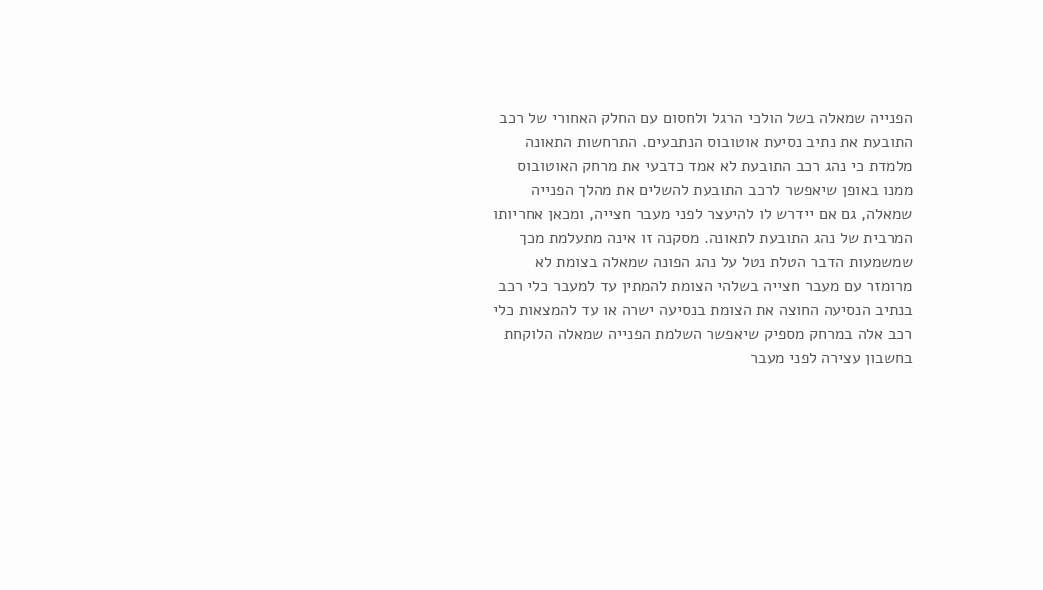הפנייה שמאלה בשל הולכי הרגל ולחסום עם החלק האחורי של רכב התובעת את נתיב נסיעת אוטובוס הנתבעים. התרחשות התאונה מלמדת כי נהג רכב התובעת לא אמד כדבעי את מרחק האוטובוס ממנו באופן שיאפשר לרכב התובעת להשלים את מהלך הפנייה שמאלה, גם אם יידרש לו להיעצר לפני מעבר חצייה, ומכאן אחריותו המרבית של נהג התובעת לתאונה. מסקנה זו אינה מתעלמת מכך שמשמעות הדבר הטלת נטל על נהג הפונה שמאלה בצומת לא מרומזר עם מעבר חצייה בשלהי הצומת להמתין עד למעבר כלי רכב בנתיב הנסיעה החוצה את הצומת בנסיעה ישרה או עד להמצאות כלי רכב אלה במרחק מספיק שיאפשר השלמת הפנייה שמאלה הלוקחת בחשבון עצירה לפני מעבר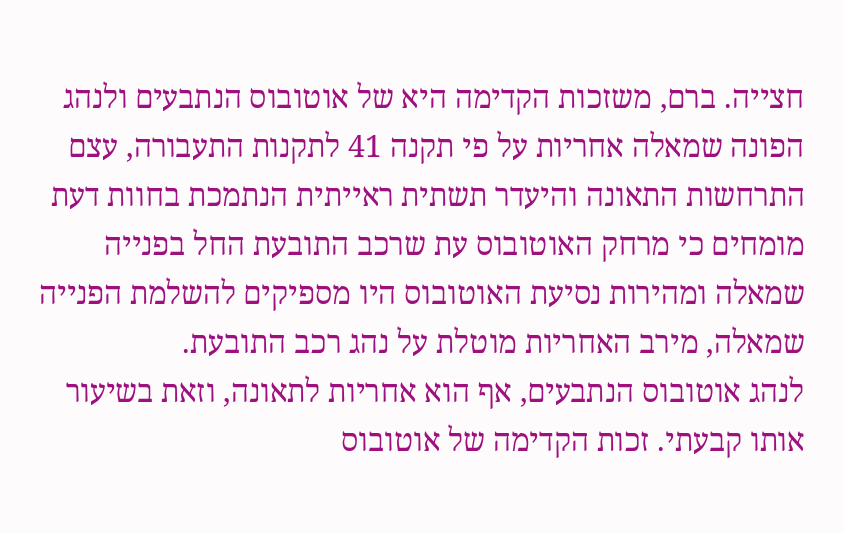חצייה. ברם, משזכות הקדימה היא של אוטובוס הנתבעים ולנהג הפונה שמאלה אחריות על פי תקנה 41 לתקנות התעבורה, עצם התרחשות התאונה והיעדר תשתית ראייתית הנתמכת בחוות דעת מומחים כי מרחק האוטובוס עת שרכב התובעת החל בפנייה שמאלה ומהירות נסיעת האוטובוס היו מספיקים להשלמת הפנייה שמאלה, מירב האחריות מוטלת על נהג רכב התובעת.
לנהג אוטובוס הנתבעים, אף הוא אחריות לתאונה, וזאת בשיעור אותו קבעתי. זכות הקדימה של אוטובוס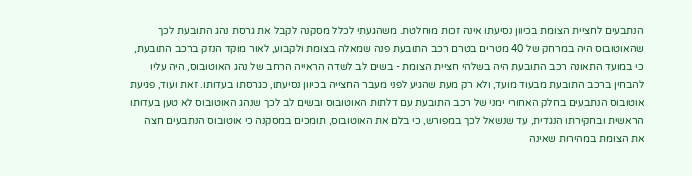הנתבעים לחציית הצומת בכיוון נסיעתו אינה זכות מוחלטת. משהגעתי לכלל מסקנה לקבל את גרסת נהג התובעת לכך שהאוטובוס היה במרחק של 40 מטרים בטרם רכב התובעת פנה שמאלה בצומת ולקבוע, לאור מוקד הנזק ברכב התובעת, כי במועד התאונה רכב התובעת היה בשלהי חציית הצומת - בשים לב לשדה הראייה הרחב של נהג האוטובוס, היה עליו להבחין ברכב התובעת מבעוד מועד, ולא רק מעת שהגיע לפני מעבר החצייה בכיוון נסיעתו, כגרסתו בעדותו. זאת ועוד, פגיעת אוטובוס הנתבעים בחלק האחורי ימני של רכב התובעת עם דלתות האוטובוס ובשים לב לכך שנהג האוטובוס לא טען בעדותו הראשית ובחקירתו הנגדית, עד שנשאל לכך במפורש, כי בלם את האוטובוס, תומכים במסקנה כי אוטובוס הנתבעים חצה את הצומת במהירות שאינה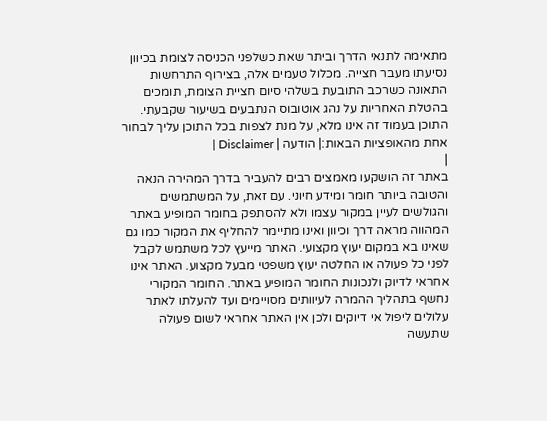מתאימה לתנאי הדרך וביתר שאת כשלפני הכניסה לצומת בכיוון נסיעתו מעבר חצייה. מכלול טעמים אלה, בצירוף התרחשות התאונה כשרכב התובעת בשלהי סיום חציית הצומת, תומכים בהטלת האחריות על נהג אוטובוס הנתבעים בשיעור שקבעתי.
התוכן בעמוד זה אינו מלא, על מנת לצפות בכל התוכן עליך לבחור אחת מהאופציות הבאות:| הודעה | Disclaimer |
|
באתר זה הושקעו מאמצים רבים להעביר בדרך המהירה הנאה והטובה ביותר חומר ומידע חיוני. עם זאת, על המשתמשים והגולשים לעיין במקור עצמו ולא להסתפק בחומר המופיע באתר המהווה מראה דרך וכיוון ואינו מתיימר להחליף את המקור כמו גם שאינו בא במקום יעוץ מקצועי. האתר מייעץ לכל משתמש לקבל לפני כל פעולה או החלטה יעוץ משפטי מבעל מקצוע. האתר אינו אחראי לדיוק ולנכונות החומר המופיע באתר. החומר המקורי נחשף בתהליך ההמרה לעיוותים מסויימים ועד להעלתו לאתר עלולים ליפול אי דיוקים ולכן אין האתר אחראי לשום פעולה שתעשה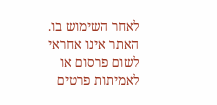לאחר השימוש בו. האתר אינו אחראי לשום פרסום או לאמיתות פרטים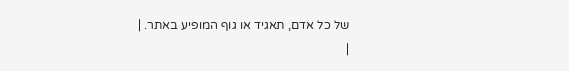של כל אדם, תאגיד או גוף המופיע באתר. |
|